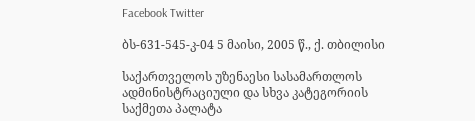Facebook Twitter

ბს-631-545-კ-04 5 მაისი, 2005 წ., ქ. თბილისი

საქართველოს უზენაესი სასამართლოს ადმინისტრაციული და სხვა კატეგორიის საქმეთა პალატა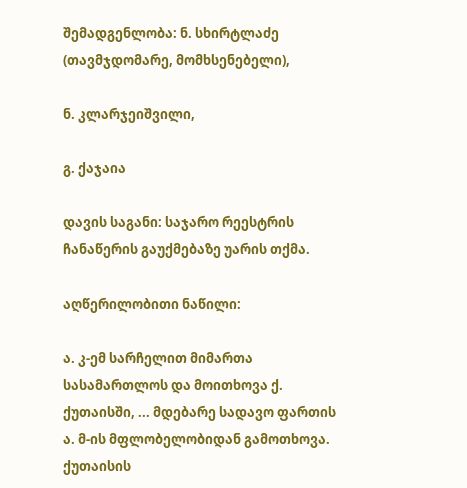შემადგენლობა: ნ. სხირტლაძე (თავმჯდომარე, მომხსენებელი),

ნ. კლარჯეიშვილი,

გ. ქაჯაია

დავის საგანი: საჯარო რეესტრის ჩანაწერის გაუქმებაზე უარის თქმა.

აღწერილობითი ნაწილი:

ა. კ-ემ სარჩელით მიმართა სასამართლოს და მოითხოვა ქ. ქუთაისში, ... მდებარე სადავო ფართის ა. მ-ის მფლობელობიდან გამოთხოვა. ქუთაისის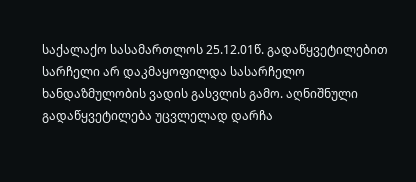საქალაქო სასამართლოს 25.12.01წ. გადაწყვეტილებით სარჩელი არ დაკმაყოფილდა სასარჩელო ხანდაზმულობის ვადის გასვლის გამო. აღნიშნული გადაწყვეტილება უცვლელად დარჩა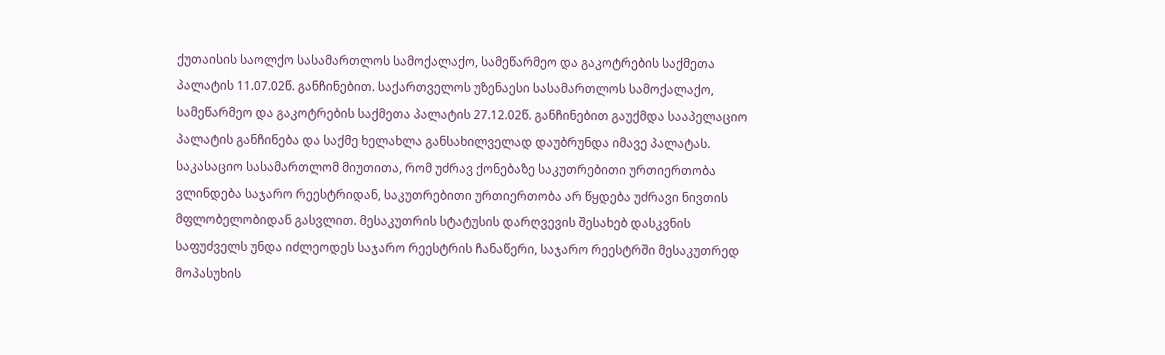ქუთაისის საოლქო სასამართლოს სამოქალაქო, სამეწარმეო და გაკოტრების საქმეთა პალატის 11.07.02წ. განჩინებით. საქართველოს უზენაესი სასამართლოს სამოქალაქო, სამეწარმეო და გაკოტრების საქმეთა პალატის 27.12.02წ. განჩინებით გაუქმდა სააპელაციო პალატის განჩინება და საქმე ხელახლა განსახილველად დაუბრუნდა იმავე პალატას. საკასაციო სასამართლომ მიუთითა, რომ უძრავ ქონებაზე საკუთრებითი ურთიერთობა ვლინდება საჯარო რეესტრიდან, საკუთრებითი ურთიერთობა არ წყდება უძრავი ნივთის მფლობელობიდან გასვლით. მესაკუთრის სტატუსის დარღვევის შესახებ დასკვნის საფუძველს უნდა იძლეოდეს საჯარო რეესტრის ჩანაწერი, საჯარო რეესტრში მესაკუთრედ მოპასუხის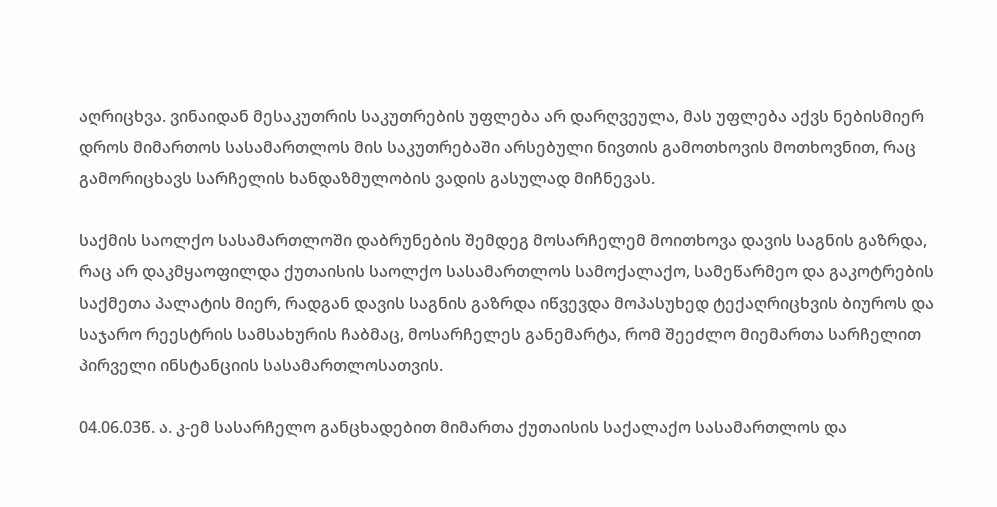აღრიცხვა. ვინაიდან მესაკუთრის საკუთრების უფლება არ დარღვეულა, მას უფლება აქვს ნებისმიერ დროს მიმართოს სასამართლოს მის საკუთრებაში არსებული ნივთის გამოთხოვის მოთხოვნით, რაც გამორიცხავს სარჩელის ხანდაზმულობის ვადის გასულად მიჩნევას.

საქმის საოლქო სასამართლოში დაბრუნების შემდეგ მოსარჩელემ მოითხოვა დავის საგნის გაზრდა, რაც არ დაკმყაოფილდა ქუთაისის საოლქო სასამართლოს სამოქალაქო, სამეწარმეო და გაკოტრების საქმეთა პალატის მიერ, რადგან დავის საგნის გაზრდა იწვევდა მოპასუხედ ტექაღრიცხვის ბიუროს და საჯარო რეესტრის სამსახურის ჩაბმაც, მოსარჩელეს განემარტა, რომ შეეძლო მიემართა სარჩელით პირველი ინსტანციის სასამართლოსათვის.

04.06.03წ. ა. კ-ემ სასარჩელო განცხადებით მიმართა ქუთაისის საქალაქო სასამართლოს და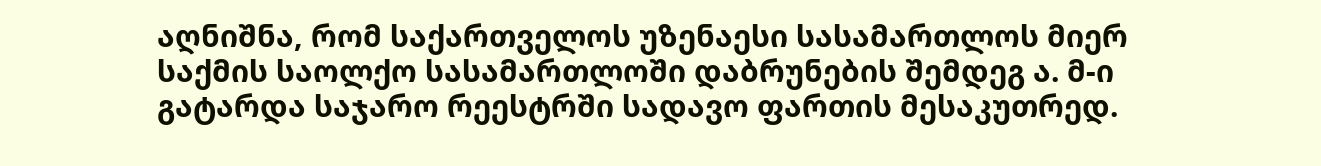აღნიშნა, რომ საქართველოს უზენაესი სასამართლოს მიერ საქმის საოლქო სასამართლოში დაბრუნების შემდეგ ა. მ-ი გატარდა საჯარო რეესტრში სადავო ფართის მესაკუთრედ.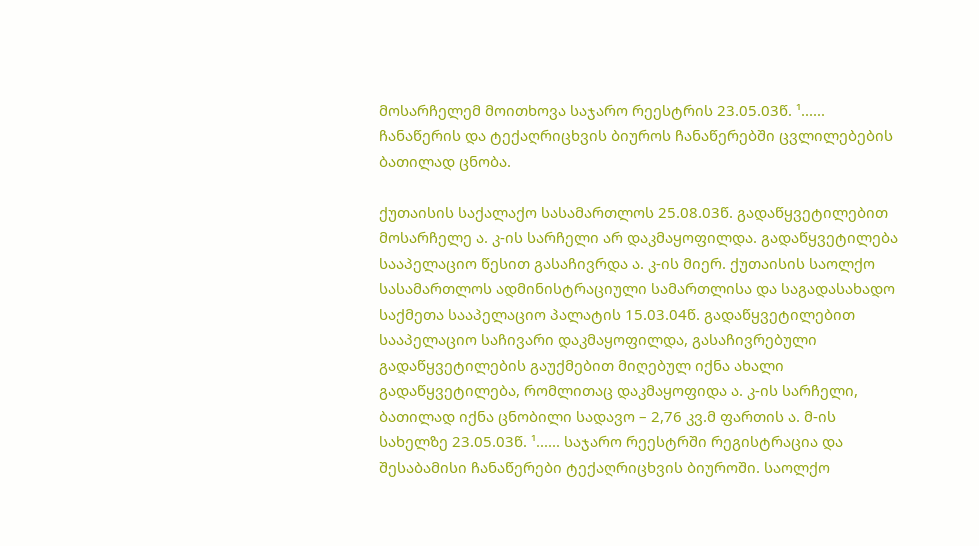მოსარჩელემ მოითხოვა საჯარო რეესტრის 23.05.03წ. ¹...... ჩანაწერის და ტექაღრიცხვის ბიუროს ჩანაწერებში ცვლილებების ბათილად ცნობა.

ქუთაისის საქალაქო სასამართლოს 25.08.03წ. გადაწყვეტილებით მოსარჩელე ა. კ-ის სარჩელი არ დაკმაყოფილდა. გადაწყვეტილება სააპელაციო წესით გასაჩივრდა ა. კ-ის მიერ. ქუთაისის საოლქო სასამართლოს ადმინისტრაციული სამართლისა და საგადასახადო საქმეთა სააპელაციო პალატის 15.03.04წ. გადაწყვეტილებით სააპელაციო საჩივარი დაკმაყოფილდა, გასაჩივრებული გადაწყვეტილების გაუქმებით მიღებულ იქნა ახალი გადაწყვეტილება, რომლითაც დაკმაყოფიდა ა. კ-ის სარჩელი, ბათილად იქნა ცნობილი სადავო – 2,76 კვ.მ ფართის ა. მ-ის სახელზე 23.05.03წ. ¹...... საჯარო რეესტრში რეგისტრაცია და შესაბამისი ჩანაწერები ტექაღრიცხვის ბიუროში. საოლქო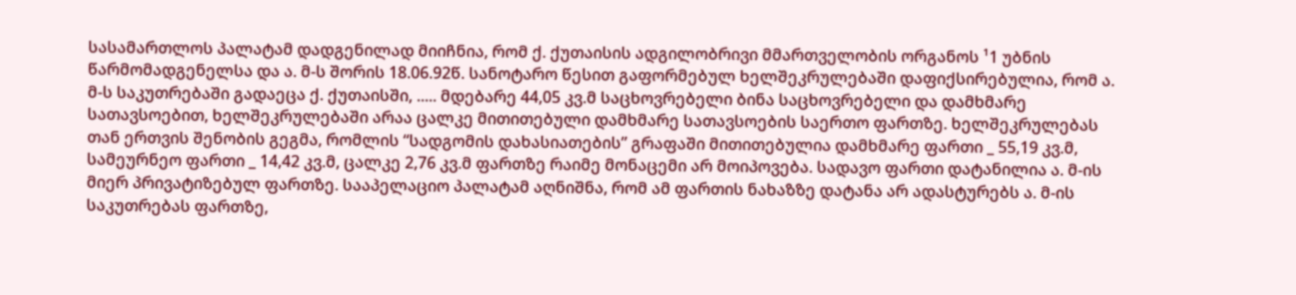სასამართლოს პალატამ დადგენილად მიიჩნია, რომ ქ. ქუთაისის ადგილობრივი მმართველობის ორგანოს ¹1 უბნის წარმომადგენელსა და ა. მ-ს შორის 18.06.92წ. სანოტარო წესით გაფორმებულ ხელშეკრულებაში დაფიქსირებულია, რომ ა. მ-ს საკუთრებაში გადაეცა ქ. ქუთაისში, ..... მდებარე 44,05 კვ.მ საცხოვრებელი ბინა საცხოვრებელი და დამხმარე სათავსოებით, ხელშეკრულებაში არაა ცალკე მითითებული დამხმარე სათავსოების საერთო ფართზე. ხელშეკრულებას თან ერთვის შენობის გეგმა, რომლის “სადგომის დახასიათების” გრაფაში მითითებულია დამხმარე ფართი _ 55,19 კვ.მ, სამეურნეო ფართი _ 14,42 კვ.მ, ცალკე 2,76 კვ.მ ფართზე რაიმე მონაცემი არ მოიპოვება. სადავო ფართი დატანილია ა. მ-ის მიერ პრივატიზებულ ფართზე. სააპელაციო პალატამ აღნიშნა, რომ ამ ფართის ნახაზზე დატანა არ ადასტურებს ა. მ-ის საკუთრებას ფართზე,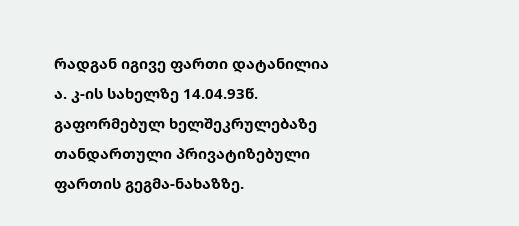რადგან იგივე ფართი დატანილია ა. კ-ის სახელზე 14.04.93წ. გაფორმებულ ხელშეკრულებაზე თანდართული პრივატიზებული ფართის გეგმა-ნახაზზე.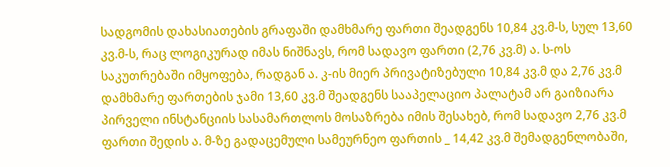სადგომის დახასიათების გრაფაში დამხმარე ფართი შეადგენს 10,84 კვ.მ-ს, სულ 13,60 კვ.მ-ს, რაც ლოგიკურად იმას ნიშნავს, რომ სადავო ფართი (2,76 კვ.მ) ა. ს-ოს საკუთრებაში იმყოფება, რადგან ა. კ-ის მიერ პრივატიზებული 10,84 კვ.მ და 2,76 კვ.მ დამხმარე ფართების ჯამი 13,60 კვ.მ შეადგენს სააპელაციო პალატამ არ გაიზიარა პირველი ინსტანციის სასამართლოს მოსაზრება იმის შესახებ, რომ სადავო 2,76 კვ.მ ფართი შედის ა. მ-ზე გადაცემული სამეურნეო ფართის _ 14,42 კვ.მ შემადგენლობაში,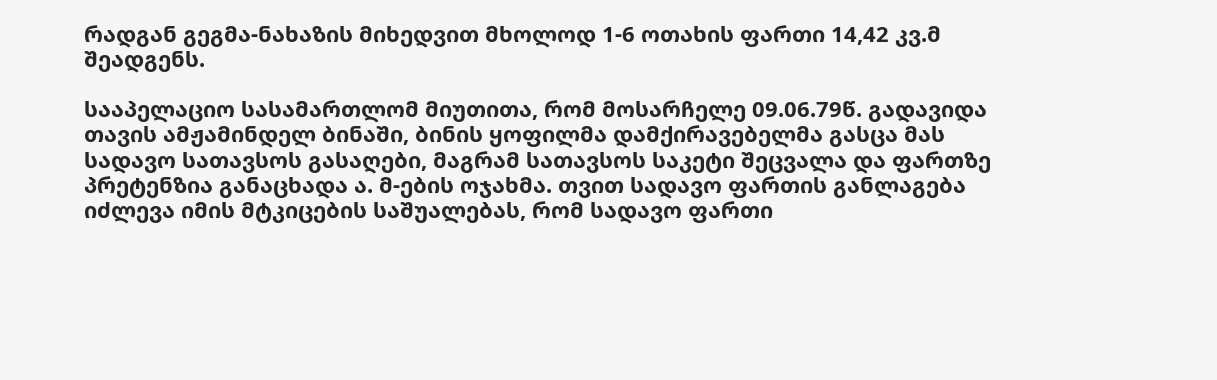რადგან გეგმა-ნახაზის მიხედვით მხოლოდ 1-6 ოთახის ფართი 14,42 კვ.მ შეადგენს.

სააპელაციო სასამართლომ მიუთითა, რომ მოსარჩელე 09.06.79წ. გადავიდა თავის ამჟამინდელ ბინაში, ბინის ყოფილმა დამქირავებელმა გასცა მას სადავო სათავსოს გასაღები, მაგრამ სათავსოს საკეტი შეცვალა და ფართზე პრეტენზია განაცხადა ა. მ-ების ოჯახმა. თვით სადავო ფართის განლაგება იძლევა იმის მტკიცების საშუალებას, რომ სადავო ფართი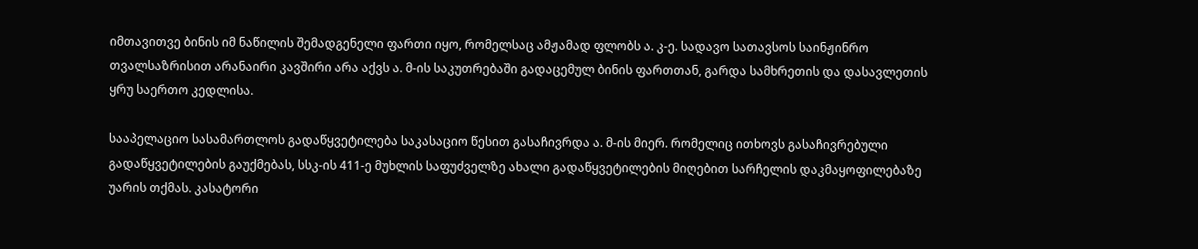იმთავითვე ბინის იმ ნაწილის შემადგენელი ფართი იყო, რომელსაც ამჟამად ფლობს ა. კ-ე. სადავო სათავსოს საინჟინრო თვალსაზრისით არანაირი კავშირი არა აქვს ა. მ-ის საკუთრებაში გადაცემულ ბინის ფართთან, გარდა სამხრეთის და დასავლეთის ყრუ საერთო კედლისა.

სააპელაციო სასამართლოს გადაწყვეტილება საკასაციო წესით გასაჩივრდა ა. მ-ის მიერ. რომელიც ითხოვს გასაჩივრებული გადაწყვეტილების გაუქმებას, სსკ-ის 411-ე მუხლის საფუძველზე ახალი გადაწყვეტილების მიღებით სარჩელის დაკმაყოფილებაზე უარის თქმას. კასატორი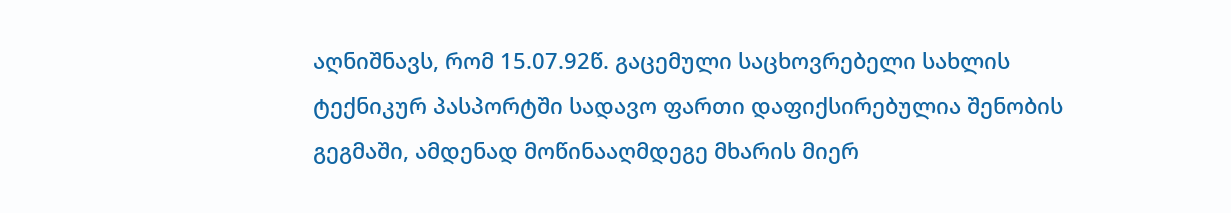აღნიშნავს, რომ 15.07.92წ. გაცემული საცხოვრებელი სახლის ტექნიკურ პასპორტში სადავო ფართი დაფიქსირებულია შენობის გეგმაში, ამდენად მოწინააღმდეგე მხარის მიერ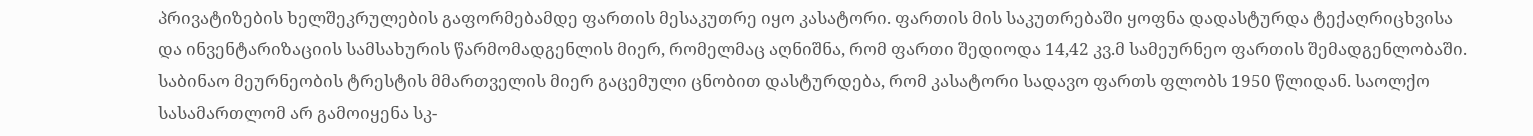პრივატიზების ხელშეკრულების გაფორმებამდე ფართის მესაკუთრე იყო კასატორი. ფართის მის საკუთრებაში ყოფნა დადასტურდა ტექაღრიცხვისა და ინვენტარიზაციის სამსახურის წარმომადგენლის მიერ, რომელმაც აღნიშნა, რომ ფართი შედიოდა 14,42 კვ.მ სამეურნეო ფართის შემადგენლობაში. საბინაო მეურნეობის ტრესტის მმართველის მიერ გაცემული ცნობით დასტურდება, რომ კასატორი სადავო ფართს ფლობს 1950 წლიდან. საოლქო სასამართლომ არ გამოიყენა სკ-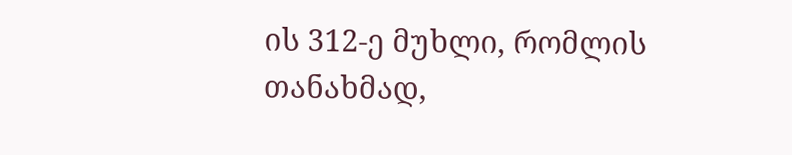ის 312-ე მუხლი, რომლის თანახმად,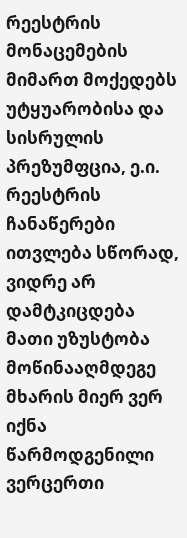რეესტრის მონაცემების მიმართ მოქედებს უტყუარობისა და სისრულის პრეზუმფცია, ე.ი. რეესტრის ჩანაწერები ითვლება სწორად, ვიდრე არ დამტკიცდება მათი უზუსტობა მოწინააღმდეგე მხარის მიერ ვერ იქნა წარმოდგენილი ვერცერთი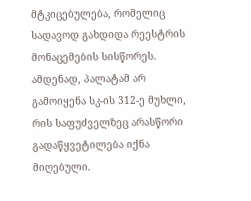მტკიცებულება, რომელიც სადავოდ გახდიდა რეესტრის მონაცემების სისწორეს. ამდენად, პალატამ არ გამოიყენა სკ-ის 312-ე მუხლი, რის საფუძველზეც არასწორი გადაწყვეტილება იქნა მიღებული.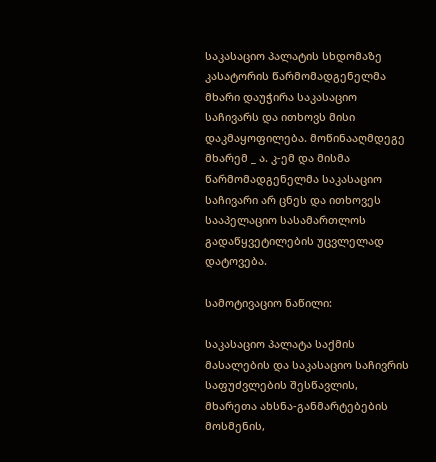საკასაციო პალატის სხდომაზე კასატორის წარმომადგენელმა მხარი დაუჭირა საკასაციო საჩივარს და ითხოვს მისი დაკმაყოფილება. მოწინააღმდეგე მხარემ _ ა. კ-ემ და მისმა წარმომადგენელმა საკასაციო საჩივარი არ ცნეს და ითხოვეს სააპელაციო სასამართლოს გადაწყვეტილების უცვლელად დატოვება.

სამოტივაციო ნაწილი:

საკასაციო პალატა საქმის მასალების და საკასაციო საჩივრის საფუძვლების შესწავლის, მხარეთა ახსნა-განმარტებების მოსმენის,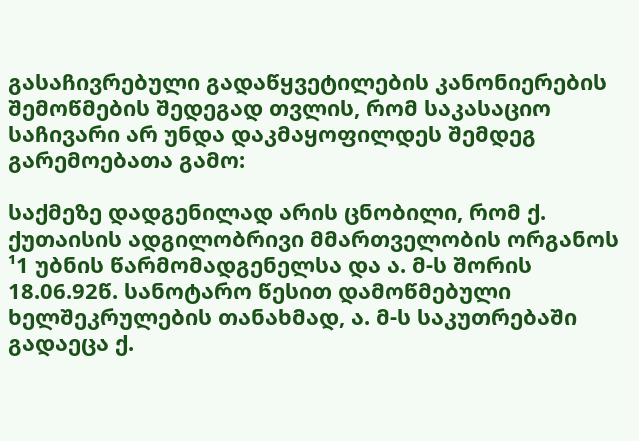გასაჩივრებული გადაწყვეტილების კანონიერების შემოწმების შედეგად თვლის, რომ საკასაციო საჩივარი არ უნდა დაკმაყოფილდეს შემდეგ გარემოებათა გამო:

საქმეზე დადგენილად არის ცნობილი, რომ ქ. ქუთაისის ადგილობრივი მმართველობის ორგანოს ¹1 უბნის წარმომადგენელსა და ა. მ-ს შორის 18.06.92წ. სანოტარო წესით დამოწმებული ხელშეკრულების თანახმად, ა. მ-ს საკუთრებაში გადაეცა ქ.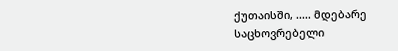ქუთაისში, ..... მდებარე საცხოვრებელი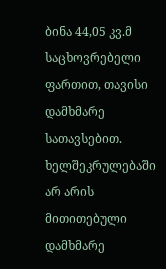ბინა 44,05 კვ.მ საცხოვრებელი ფართით, თავისი დამხმარე სათავსებით. ხელშეკრულებაში არ არის მითითებული დამხმარე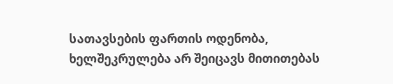სათავსების ფართის ოდენობა, ხელშეკრულება არ შეიცავს მითითებას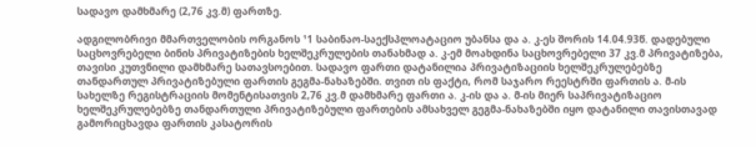სადავო დამხმარე (2,76 კვ.მ) ფართზე.

ადგილობრივი მმართველობის ორგანოს ¹1 საბინაო-საექსპლოატაციო უბანსა და ა. კ-ეს შორის 14.04.93წ. დადებული საცხოვრებელი ბინის პრივატიზების ხელშეკრულების თანახმად ა. კ-ემ მოახდინა საცხოვრებელი 37 კვ.მ პრივატიზება, თავისი კუთვნილი დამხმარე სათავსოებით. სადავო ფართი დატანილია პრივატიზაციის ხელშეკრულებებზე თანდართულ პრივატიზებული ფართის გეგმა-ნახაზებში. თვით ის ფაქტი, რომ საჯარო რეესტრში ფართის ა. მ-ის სახელზე რეგისტრაციის მომენტისათვის 2,76 კვ.მ დამხმარე ფართი ა. კ-ის და ა. მ-ის მიერ საპრივატიზაციო ხელშეკრულებებზე თანდართული პრივატიზებული ფართების ამსახველ გეგმა-ნახაზებში იყო დატანილი თავისთავად გამორიცხავდა ფართის კასატორის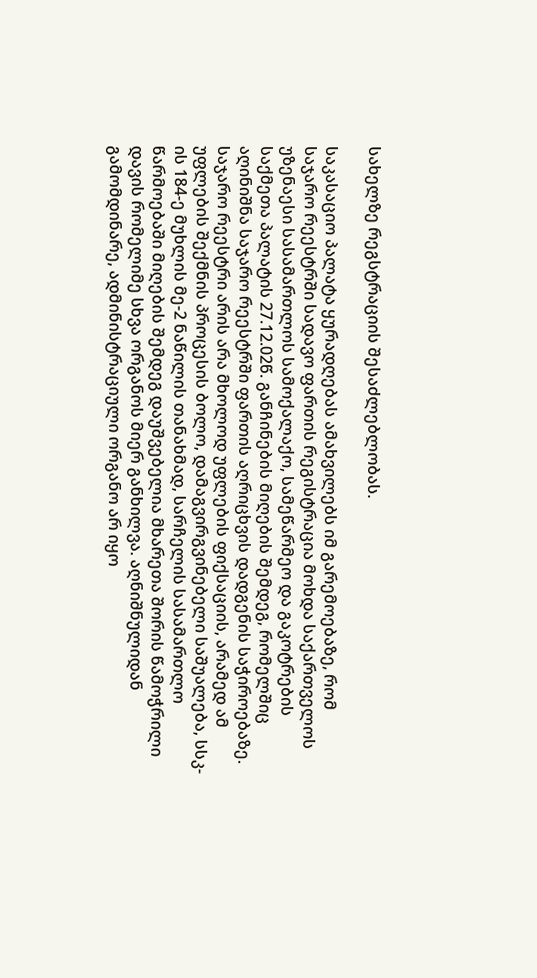სახელზე რეგსტრაციის შესაძლებლობას.

საკასაციო პალატა ყურადღებას ამახვილებს იმ გარემოებაზე, რომ საჯარო რეესტრში სადავო ფართის რეგისტრაცია მოხდა საქართველოს უზენაესი სასამართლოს სამოქალაქო, სამეწარმეო და გაკოტრების საქმეთა პალატის 27.12.02წ. განჩინების მიღების შემდეგ, რომელშიც აღინიშნა საჯარო რეესტრში ფართის აღრიცხვის დადგენის საჭიროებაზე. საჯარო რეესტრი არის არა მხოლოდ უფლების ფიქსაციის, არამედ ამ უფლების შექმნის პროცესის ბოლო, დამაგვირგვინებელი საშუალება, სსკ-ის 184-ე მუხლის მე-2 ნაწილის თანახმად, სარჩელის სასამართლო წარმოებაში მიღების შემდეგ დაუშვებელია მხარეთა შორის წამოჭრილი დავის რომელიმე სხვა ორგანოს მიერ განხილვა. აღნიშნულიდან გამომდინარე, ადმინისტრაციული ორგანო არ იყო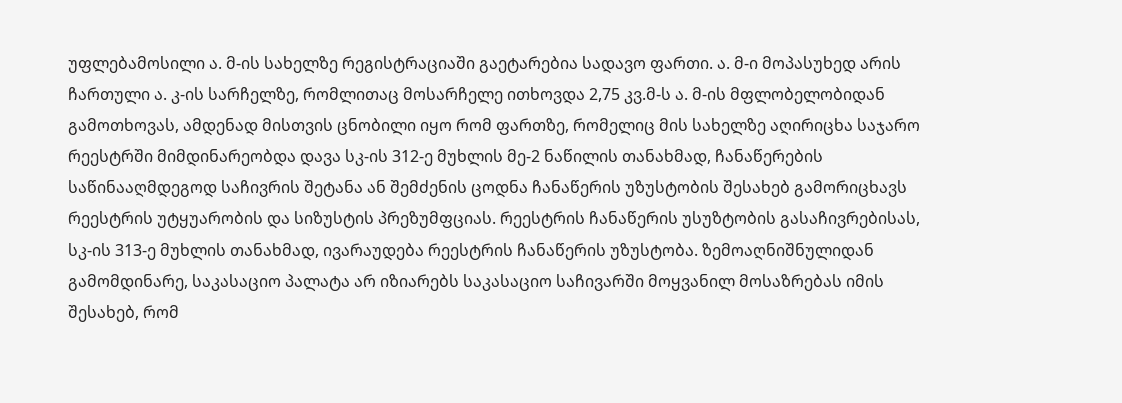უფლებამოსილი ა. მ-ის სახელზე რეგისტრაციაში გაეტარებია სადავო ფართი. ა. მ-ი მოპასუხედ არის ჩართული ა. კ-ის სარჩელზე, რომლითაც მოსარჩელე ითხოვდა 2,75 კვ.მ-ს ა. მ-ის მფლობელობიდან გამოთხოვას, ამდენად მისთვის ცნობილი იყო რომ ფართზე, რომელიც მის სახელზე აღირიცხა საჯარო რეესტრში მიმდინარეობდა დავა სკ-ის 312-ე მუხლის მე-2 ნაწილის თანახმად, ჩანაწერების საწინააღმდეგოდ საჩივრის შეტანა ან შემძენის ცოდნა ჩანაწერის უზუსტობის შესახებ გამორიცხავს რეესტრის უტყუარობის და სიზუსტის პრეზუმფციას. რეესტრის ჩანაწერის უსუზტობის გასაჩივრებისას, სკ-ის 313-ე მუხლის თანახმად, ივარაუდება რეესტრის ჩანაწერის უზუსტობა. ზემოაღნიშნულიდან გამომდინარე, საკასაციო პალატა არ იზიარებს საკასაციო საჩივარში მოყვანილ მოსაზრებას იმის შესახებ, რომ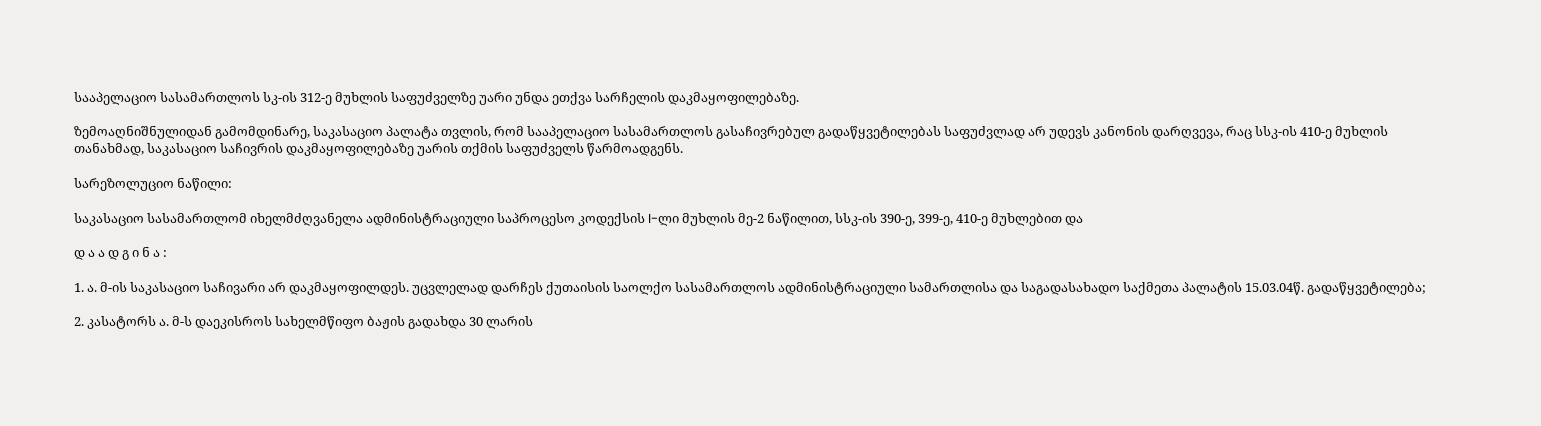სააპელაციო სასამართლოს სკ-ის 312-ე მუხლის საფუძველზე უარი უნდა ეთქვა სარჩელის დაკმაყოფილებაზე.

ზემოაღნიშნულიდან გამომდინარე, საკასაციო პალატა თვლის, რომ სააპელაციო სასამართლოს გასაჩივრებულ გადაწყვეტილებას საფუძვლად არ უდევს კანონის დარღვევა, რაც სსკ-ის 410-ე მუხლის თანახმად, საკასაციო საჩივრის დაკმაყოფილებაზე უარის თქმის საფუძველს წარმოადგენს.

სარეზოლუციო ნაწილი:

საკასაციო სასამართლომ იხელმძღვანელა ადმინისტრაციული საპროცესო კოდექსის I-ლი მუხლის მე-2 ნაწილით, სსკ-ის 390-ე, 399-ე, 410-ე მუხლებით და

დ ა ა დ გ ი ნ ა :

1. ა. მ-ის საკასაციო საჩივარი არ დაკმაყოფილდეს. უცვლელად დარჩეს ქუთაისის საოლქო სასამართლოს ადმინისტრაციული სამართლისა და საგადასახადო საქმეთა პალატის 15.03.04წ. გადაწყვეტილება;

2. კასატორს ა. მ-ს დაეკისროს სახელმწიფო ბაჟის გადახდა 30 ლარის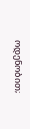ოდენობით;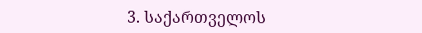3. საქართველოს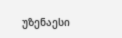უზენაესი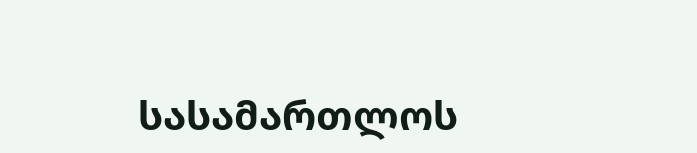სასამართლოს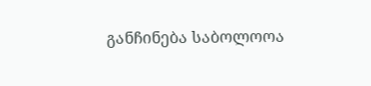განჩინება საბოლოოა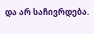და არ საჩივრდება.